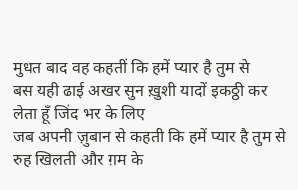मुधत बाद वह कहतीं कि हमें प्यार है तुम से
बस यही ढाई अखर सुन ख़ुशी यादों इकठ्ठी कर लेता हूँ जिंद भर के लिए
जब अपनी ज़ुबान से कहती कि हमें प्यार है तुम से
रुह खिलती और ग़म के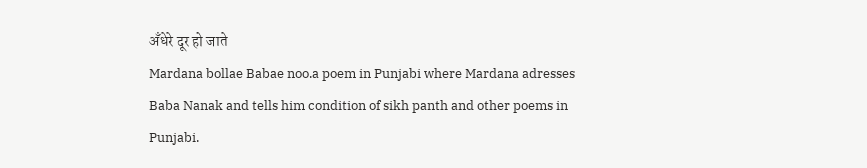अँधेरे दूर हो जाते
Mardana bollae Babae noo.a poem in Punjabi where Mardana adresses Baba Nanak and tells him condition of sikh panth and other poems in Punjabi.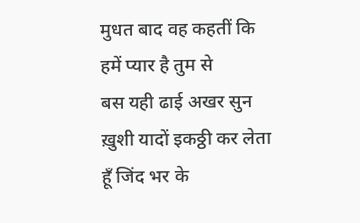मुधत बाद वह कहतीं कि हमें प्यार है तुम से
बस यही ढाई अखर सुन ख़ुशी यादों इकठ्ठी कर लेता हूँ जिंद भर के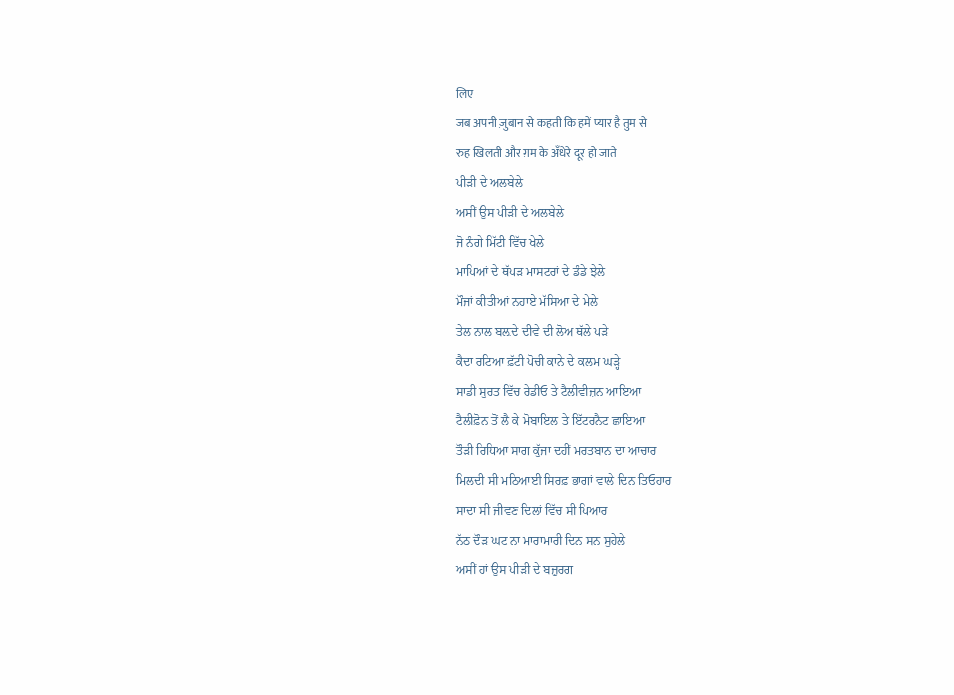लिए
जब अपनी ज़ुबान से कहती कि हमें प्यार है तुम से
रुह खिलती और ग़म के अँधेरे दूर हो जाते
ਪੀੜੀ ਦੇ ਅਲਬੇਲੇ
ਅਸੀਂ ਉਸ ਪੀੜੀ ਦੇ ਅਲਬੇਲੇ
ਜੋ ਨੰਗੇ ਮਿੱਟੀ ਵਿੱਚ ਖੇਲੇ
ਮਾਪਿਆਂ ਦੇ ਥੱਪੜ ਮਾਸਟਰਾਂ ਦੇ ਡੰਡੇ ਝੇਲੇ
ਮੌਜਾਂ ਕੀਤੀਆਂ ਨਹਾਏ ਮੱਸਿਆ ਦੇ ਮੇਲੇ
ਤੇਲ ਨਾਲ ਬਲ਼ਦੇ ਦੀਵੇ ਦੀ ਲੋਅ ਥੱਲੇ ਪੜੇ
ਕੈਦਾ ਰਟਿਆ ਫ਼ੱਟੀ ਪੋਚੀ ਕਾਨੇ ਦੇ ਕਲਮ ਘੜ੍ਹੇ
ਸਾਡੀ ਸੁਰਤ ਵਿੱਚ ਰੇਡੀਓ ਤੇ ਟੈਲੀਵੀਜ਼ਨ ਆਇਆ
ਟੈਲੀਫ਼ੋਨ ਤੋਂ ਲੈ ਕੇ ਮੋਬਾਇਲ ਤੇ ਇੱਟਰਨੈਟ ਛਾਇਆ
ਤੌੜੀ ਰਿਧਿਆ ਸਾਗ ਕੁੱਜਾ ਦਹੀਂ ਮਰਤਬਾਨ ਦਾ ਆਚਾਰ
ਮਿਲਦੀ ਸੀ ਮਠਿਆਈ ਸਿਰਫ਼ ਭਾਗਾਂ ਵਾਲੇ ਦਿਨ ਤਿਓਹਾਰ
ਸਾਦਾ ਸੀ ਜੀਵਣ ਦਿਲਾਂ ਵਿੱਚ ਸੀ ਪਿਆਰ
ਨੱਠ ਦੌੜ ਘਟ ਨਾ ਮਾਰਾਮਾਰੀ ਦਿਨ ਸਨ ਸੁਹੇਲੇ
ਅਸੀਂ ਹਾਂ ਉਸ ਪੀੜੀ ਦੇ ਬਜ਼ੁਰਗ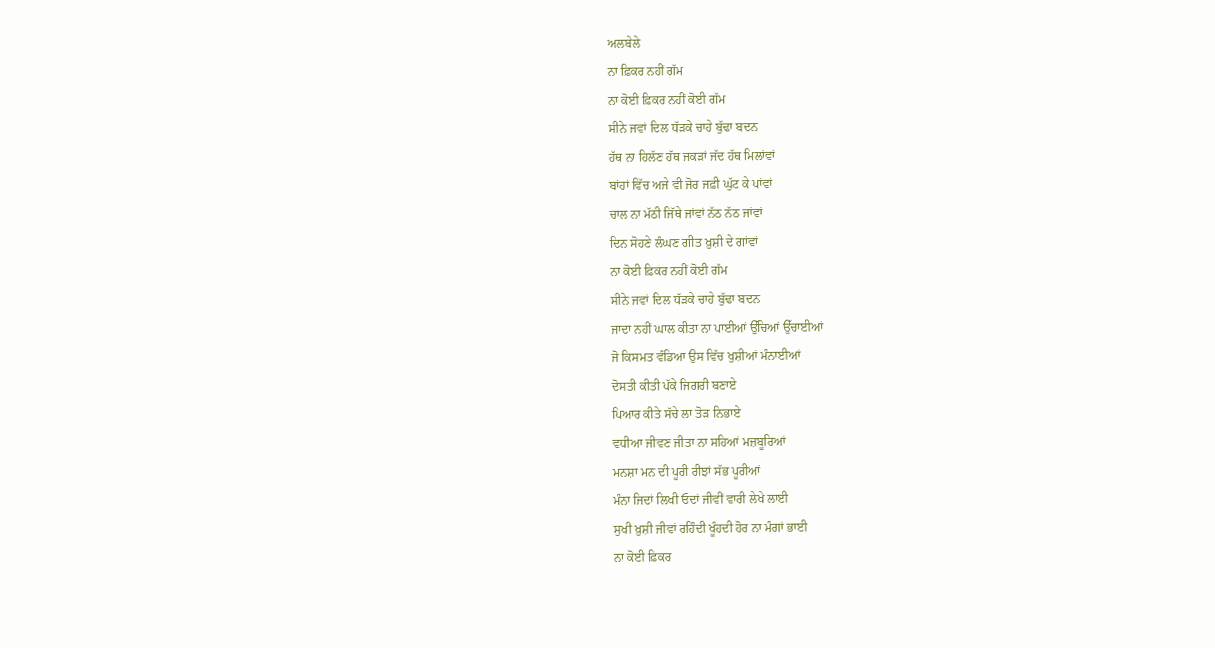ਅਲਬੇਲੇ
ਨਾ ਫ਼ਿਕਰ ਨਹੀਂ ਗੱਮ
ਨਾ ਕੋਈ ਫ਼ਿਕਰ ਨਹੀਂ ਕੋਈ ਗੱਮ
ਸੀਨੇ ਜਵਾਂ ਦਿਲ ਧੱੜਕੇ ਚਾਹੇ ਬੁੱਢਾ ਬਦਨ
ਹੱਥ ਨਾ ਹਿਲੱਣ ਹੱਥ ਜਕੜਾਂ ਜੱਦ ਹੱਥ ਮਿਲਾਂਵਾਂ
ਬਾਂਹਾਂ ਵਿੱਚ ਅਜੇ ਵੀ ਜੋਰ ਜਫ਼ੀ ਘੁੱਟ ਕੇ ਪਾਂਵਾਂ
ਚਾਲ ਨਾ ਮੱਠੀ ਜਿੱਥੇ ਜਾਂਵਾਂ ਨੱਠ ਨੱਠ ਜਾਂਵਾਂ
ਦਿਨ ਸੋਹਣੇ ਲੰਘਣ ਗੀਤ ਖ਼ੁਸ਼ੀ ਦੇ ਗਾਂਵਾਂ
ਨਾ ਕੋਈ ਫ਼ਿਕਰ ਨਹੀਂ ਕੋਈ ਗੱਮ
ਸੀਨੇ ਜਵਾਂ ਦਿਲ ਧੱੜਕੇ ਚਾਹੇ ਬੁੱਢਾ ਬਦਨ
ਜਾਦਾ ਨਹੀਂ ਘਾਲ ਕੀਤਾ ਨਾ ਪਾਈਆਂ ਉੱਚਿਆਂ ਉੱਚਾਈਆਂ
ਜੋ ਕਿਸਮਤ ਵੰਡਿਆ ਉਸ ਵਿੱਚ ਖੁਸ਼ੀਆਂ ਮੰਨਾਈਆਂ
ਦੋਸਤੀ ਕੀਤੀ ਪੱਕੇ ਜਿਗਰੀ ਬਣਾਏ
ਪਿਆਰ ਕੀਤੇ ਸੱਚੇ ਲਾ ਤੋੜ ਨਿਭਾਏ
ਵਧੀਆ ਜੀਵਣ ਜੀਤਾ ਨਾ ਸਹਿਆਂ ਮਜ਼ਬੂਰਿਆਂ
ਮਨਸ਼ਾ ਮਨ ਦੀ ਪੂਰੀ ਰੀਝਾਂ ਸੱਭ ਪੂਰੀਆਂ
ਮੰਨਾ ਜਿਦਾਂ ਲਿਖੀ ਓਦਾਂ ਜੀਵੀਂ ਵਾਰੀ ਲੇਖੇ ਲਾਈ
ਸੁਖੀ ਖ਼ੁਸ਼ੀ ਜੀਵਾਂ ਰਹਿੰਦੀ ਖੂੰਹਦੀ ਹੋਰ ਨਾ ਮੰਗਾਂ ਭਾਈ
ਨਾ ਕੋਈ ਫ਼ਿਕਰ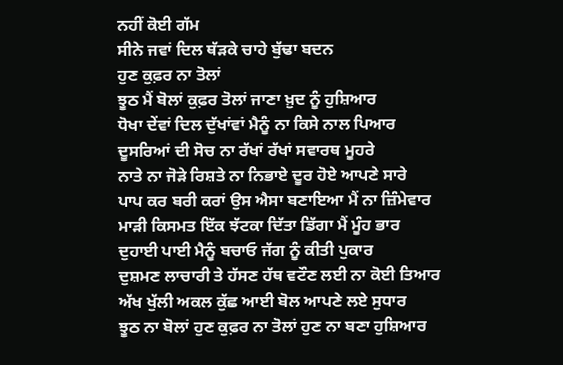ਨਹੀਂ ਕੋਈ ਗੱਮ
ਸੀਨੇ ਜਵਾਂ ਦਿਲ ਥੱੜਕੇ ਚਾਹੇ ਬੁੱਢਾ ਬਦਨ
ਹੁਣ ਕੁਫ਼ਰ ਨਾ ਤੋਲਾਂ
ਝੂਠ ਮੈਂ ਬੋਲਾਂ ਕੁਫ਼ਰ ਤੋਲਾਂ ਜਾਣਾ ਖ਼ੁਦ ਨੂੰ ਹੁਸ਼ਿਆਰ
ਧੋਖਾ ਦੇਂਵਾਂ ਦਿਲ ਦੁੱਖਾਂਵਾਂ ਮੈਨੂੰ ਨਾ ਕਿਸੇ ਨਾਲ ਪਿਆਰ
ਦੂਸਰਿਆਂ ਦੀ ਸੋਚ ਨਾ ਰੱਖਾਂ ਰੱਖਾਂ ਸਵਾਰਥ ਮੂਹਰੇ
ਨਾਤੇ ਨਾ ਜੋੜੇ ਰਿਸ਼ਤੇ ਨਾ ਨਿਭਾਏ ਦੂਰ ਹੋਏ ਆਪਣੇ ਸਾਰੇ
ਪਾਪ ਕਰ ਬਰੀ ਕਰਾਂ ਉਸ ਐਸਾ ਬਣਾਇਆ ਮੈਂ ਨਾ ਜ਼ਿੰਮੇਵਾਰ
ਮਾੜੀ ਕਿਸਮਤ ਇੱਕ ਝੱਟਕਾ ਦਿੱਤਾ ਡਿੱਗਾ ਮੈਂ ਮੂੰਹ ਭਾਰ
ਦੁਹਾਈ ਪਾਈ ਮੈਨੂੰ ਬਚਾਓ ਜੱਗ ਨੂੰ ਕੀਤੀ ਪੁਕਾਰ
ਦੁਸ਼ਮਣ ਲਾਚਾਰੀ ਤੇ ਹੱਸਣ ਹੱਥ ਵਟੌਣ ਲਈ ਨਾ ਕੋਈ ਤਿਆਰ
ਅੱਖ ਖੁੱਲੀ ਅਕਲ ਕੁੱਛ ਆਈ ਬੋਲ ਆਪਣੇ ਲਏ ਸੁਧਾਰ
ਝੂਠ ਨਾ ਬੋਲਾਂ ਹੁਣ ਕੁਫ਼ਰ ਨਾ ਤੋਲਾਂ ਹੁਣ ਨਾ ਬਣਾ ਹੁਸ਼ਿਆਰ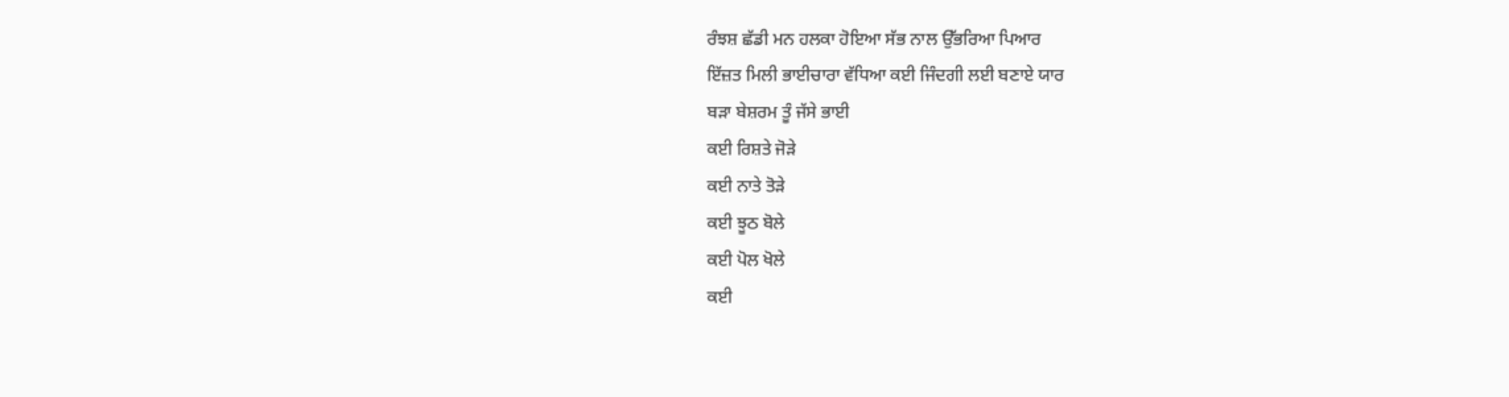ਰੰਝਸ਼ ਛੱਡੀ ਮਨ ਹਲਕਾ ਹੋਇਆ ਸੱਭ ਨਾਲ ਉੱਭਰਿਆ ਪਿਆਰ
ਇੱਜ਼ਤ ਮਿਲੀ ਭਾਈਚਾਰਾ ਵੱਧਿਆ ਕਈ ਜਿੰਦਗੀ ਲਈ ਬਣਾਏ ਯਾਰ
ਬੜਾ ਬੇਸ਼ਰਮ ਤੂੰ ਜੱਸੇ ਭਾਈ
ਕਈ ਰਿਸ਼ਤੇ ਜੋੜੇ
ਕਈ ਨਾਤੇ ਤੋੜੇ
ਕਈ ਝੂਠ ਬੋਲੇ
ਕਈ ਪੋਲ ਖੋਲੇ
ਕਈ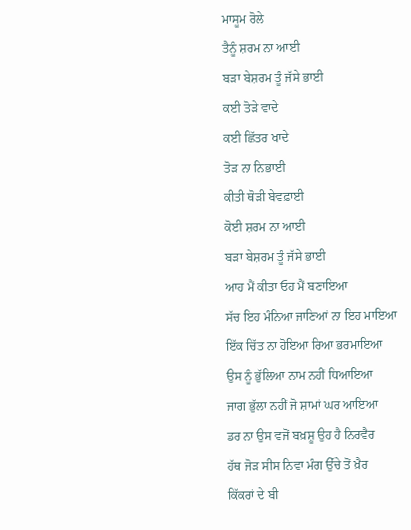ਮਾਸੂਮ ਰੋਲੇ
ਤੈਨੂੰ ਸ਼ਰਮ ਨਾ ਆਈ
ਬੜਾ ਬੇਸ਼ਰਮ ਤੂੰ ਜੱਸੇ ਭਾਈ
ਕਈ ਤੋੜੇ ਵਾਦੇ
ਕਈ ਛਿੱਤਰ ਖਾਦੇ
ਤੋੜ ਨਾ ਨਿਭਾਈ
ਕੀਤੀ ਥੋੜੀ ਬੇਵਫ਼ਾਈ
ਕੋਈ ਸ਼ਰਮ ਨਾ ਆਈ
ਬੜਾ ਬੇਸ਼ਰਮ ਤੂੰ ਜੱਸੇ ਭਾਈ
ਆਹ ਮੈਂ ਕੀਤਾ ਓਹ ਮੈਂ ਬਣਾਇਆ
ਸੱਚ ਇਹ ਮੰਨਿਆ ਜਾਣਿਆਂ ਨਾ ਇਹ ਮਾਇਆ
ਇੱਕ ਚਿੱਤ ਨਾ ਹੋਇਆ ਰਿਆ ਭਰਮਾਇਆ
ਉਸ ਨੂੰ ਭੁੱਲਿਆ ਨਾਮ ਨਹੀਂ ਧਿਆਇਆ
ਜਾਗ ਭੁੱਲਾ ਨਹੀਂ ਜੋ ਸ਼ਾਮਾਂ ਘਰ ਆਇਆ
ਡਰ ਨਾ ਉਸ ਵਜੋਂ ਬਖ਼ਸ਼ੂ ਉਹ ਹੈ ਨਿਰਵੈਰ
ਹੱਥ ਜੋੜ ਸੀਸ ਨਿਵਾ ਮੰਗ ਉੱਚੇ ਤੋਂ ਖ਼ੈਰ
ਕਿੱਕਰਾਂ ਦੇ ਬੀ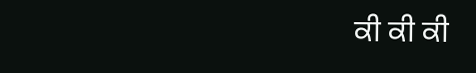ਕੀ ਕੀ ਕੀ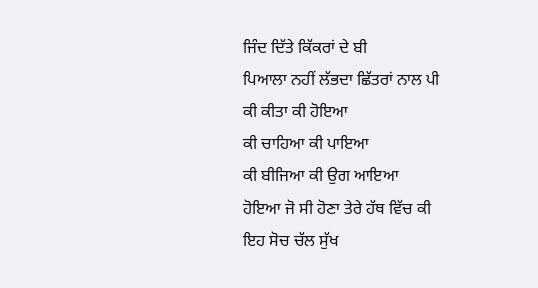ਜਿੰਦ ਦਿੱਤੇ ਕਿੱਕਰਾਂ ਦੇ ਬੀ
ਪਿਆਲਾ ਨਹੀਂ ਲੱਭਦਾ ਛਿੱਤਰਾਂ ਨਾਲ ਪੀ
ਕੀ ਕੀਤਾ ਕੀ ਹੋਇਆ
ਕੀ ਚਾਹਿਆ ਕੀ ਪਾਇਆ
ਕੀ ਬੀਜਿਆ ਕੀ ਉਗ ਆਇਆ
ਹੋਇਆ ਜੋ ਸੀ ਹੋਣਾ ਤੇਰੇ ਹੱਥ ਵਿੱਚ ਕੀ
ਇਹ ਸੋਚ ਚੱਲ ਸੁੱਖ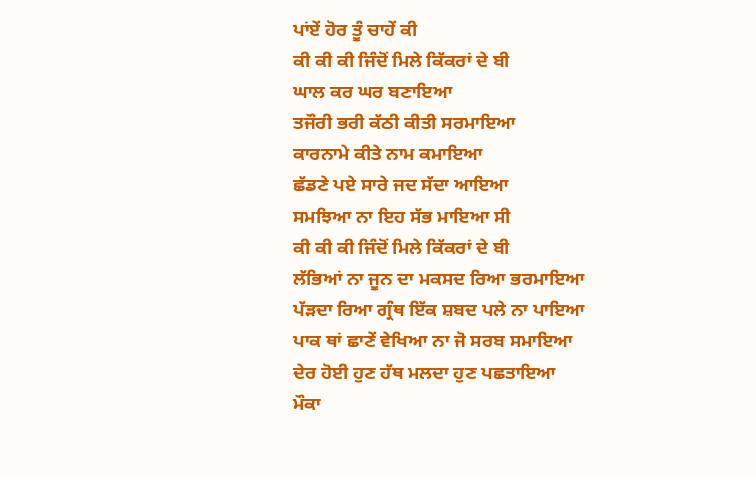ਪਾਂਏਂ ਹੋਰ ਤੂੰ ਚਾਹੇਂ ਕੀ
ਕੀ ਕੀ ਕੀ ਜਿੰਦੋਂ ਮਿਲੇ ਕਿੱਕਰਾਂ ਦੇ ਬੀ
ਘਾਲ ਕਰ ਘਰ ਬਣਾਇਆ
ਤਜੌਰੀ ਭਰੀ ਕੱਠੀ ਕੀਤੀ ਸਰਮਾਇਆ
ਕਾਰਨਾਮੇ ਕੀਤੇ ਨਾਮ ਕਮਾਇਆ
ਛੱਡਣੇ ਪਏ ਸਾਰੇ ਜਦ ਸੱਦਾ ਆਇਆ
ਸਮਝਿਆ ਨਾ ਇਹ ਸੱਭ ਮਾਇਆ ਸੀ
ਕੀ ਕੀ ਕੀ ਜਿੰਦੋਂ ਮਿਲੇ ਕਿੱਕਰਾਂ ਦੇ ਬੀ
ਲੱਭਿਆਂ ਨਾ ਜੂਨ ਦਾ ਮਕਸਦ ਰਿਆ ਭਰਮਾਇਆ
ਪੱੜਦਾ ਰਿਆ ਗ੍ਰੰਥ ਇੱਕ ਸ਼ਬਦ ਪਲੇ ਨਾ ਪਾਇਆ
ਪਾਕ ਥਾਂ ਛਾਣੇਂ ਵੇਖਿਆ ਨਾ ਜੋ ਸਰਬ ਸਮਾਇਆ
ਦੇਰ ਹੋਈ ਹੁਣ ਹੱਥ ਮਲਦਾ ਹੁਣ ਪਛਤਾਇਆ
ਮੌਕਾ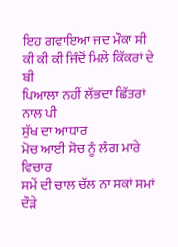ਇਹ ਗਵਾਇਆ ਜਦ ਮੌਕਾ ਸੀ
ਕੀ ਕੀ ਕੀ ਜਿੰਦੋਂ ਮਿਲੇ ਕਿੱਕਰਾਂ ਦੇ ਬੀ
ਪਿਆਲਾ ਨਹੀਂ ਲੱਭਦਾ ਛਿੱਤਰਾਂ ਨਾਲ ਪੀ
ਸੁੱਖ ਦਾ ਆਧਾਰ
ਮੋਚ ਆਈ ਸੋਚ ਨੂੰ ਲੰਗ ਮਾਰੇ ਵਿਚਾਰ
ਸਮੇਂ ਦੀ ਚਾਲ ਚੱਲ ਨਾ ਸਕਾਂ ਸਮਾਂ ਦੌੜੇ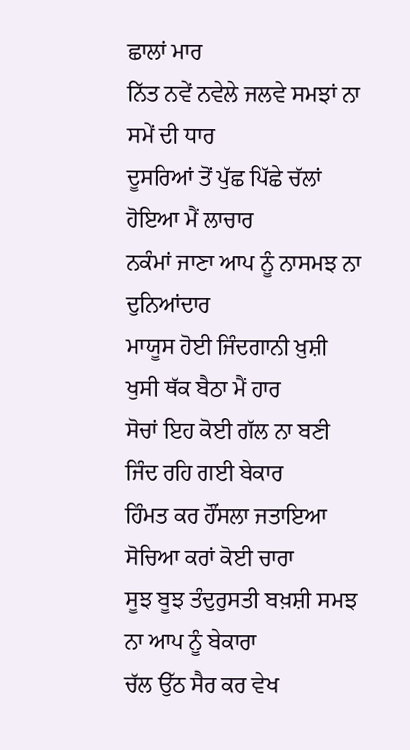ਛਾਲਾਂ ਮਾਰ
ਨਿੱਤ ਨਵੇਂ ਨਵੇਲੇ ਜਲਵੇ ਸਮਝਾਂ ਨਾ ਸਮੇਂ ਦੀ ਧਾਰ
ਦੂਸਰਿਆਂ ਤੋਂ ਪੁੱਛ ਪਿੱਛੇ ਚੱਲਾਂ ਹੋਇਆ ਮੈਂ ਲਾਚਾਰ
ਨਕੰਮਾਂ ਜਾਣਾ ਆਪ ਨੂੰ ਨਾਸਮਝ ਨਾ ਦੁਨਿਆਂਦਾਰ
ਮਾਯੂਸ ਹੋਈ ਜਿੰਦਗਾਨੀ ਖ਼ੁਸ਼ੀ ਖੁਸੀ ਥੱਕ ਬੈਠਾ ਮੈਂ ਹਾਰ
ਸੋਚਾਂ ਇਹ ਕੋਈ ਗੱਲ ਨਾ ਬਣੀ ਜਿੰਦ ਰਹਿ ਗਈ ਬੇਕਾਰ
ਹਿੰਮਤ ਕਰ ਹੌਂਸਲਾ ਜਤਾਇਆ ਸੋਚਿਆ ਕਰਾਂ ਕੋਈ ਚਾਰਾ
ਸੂਝ ਬੂਝ ਤੰਦੁਰੁਸਤੀ ਬਖ਼ਸ਼ੀ ਸਮਝ ਨਾ ਆਪ ਨੂੰ ਬੇਕਾਰਾ
ਚੱਲ ਉੱਠ ਸੈਰ ਕਰ ਵੇਖ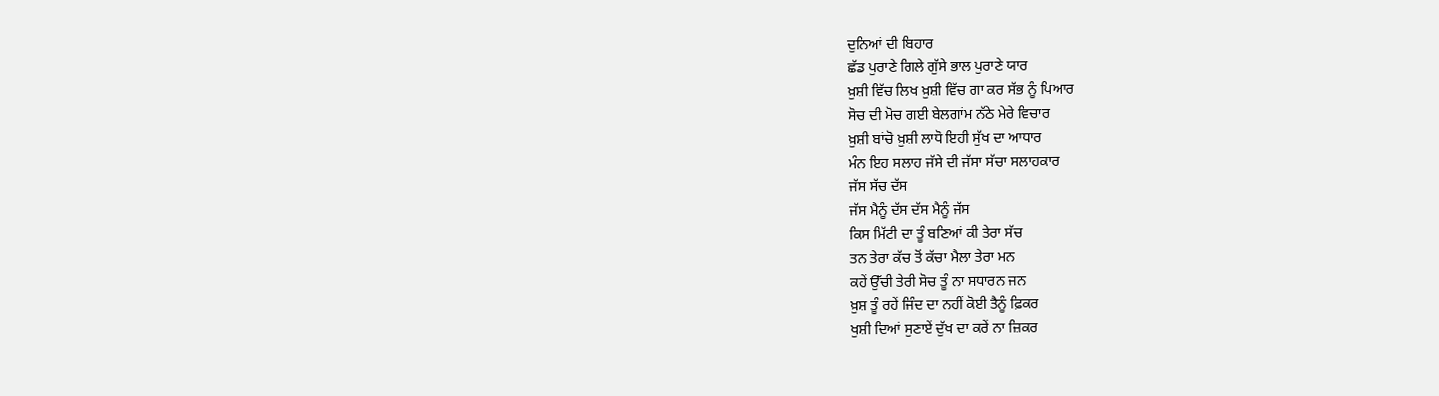ਦੁਨਿਆਂ ਦੀ ਬਿਹਾਰ
ਛੱਡ ਪੁਰਾਣੇ ਗਿਲੇ ਗੁੱਸੇ ਭਾਲ ਪੁਰਾਣੇ ਯਾਰ
ਖ਼ੁਸ਼ੀ ਵਿੱਚ ਲਿਖ ਖ਼ੁਸ਼ੀ ਵਿੱਚ ਗਾ ਕਰ ਸੱਭ ਨੂੰ ਪਿਆਰ
ਸੋਚ ਦੀ ਮੋਚ ਗਈ ਬੇਲਗਾਂਮ ਨੱਠੇ ਮੇਰੇ ਵਿਚਾਰ
ਖ਼ੁਸ਼ੀ ਬਾਂਚੋ ਖ਼ੁਸ਼ੀ ਲਾਧੋ ਇਹੀ ਸੁੱਖ ਦਾ ਆਧਾਰ
ਮੰਨ ਇਹ ਸਲਾਹ ਜੱਸੇ ਦੀ ਜੱਸਾ ਸੱਚਾ ਸਲਾਹਕਾਰ
ਜੱਸ ਸੱਚ ਦੱਸ
ਜੱਸ ਮੈਨੂੰ ਦੱਸ ਦੱਸ ਮੈਨੂੰ ਜੱਸ
ਕਿਸ ਮਿੱਟੀ ਦਾ ਤੂੰ ਬਣਿਆਂ ਕੀ ਤੇਰਾ ਸੱਚ
ਤਨ ਤੇਰਾ ਕੱਚ ਤੋਂ ਕੱਚਾ ਮੈਲਾ ਤੇਰਾ ਮਨ
ਕਹੇਂ ਉੱਚੀ ਤੇਰੀ ਸੋਚ ਤੂੰ ਨਾ ਸਧਾਰਨ ਜਨ
ਖ਼ੁਸ਼ ਤੂੰ ਰਹੇਂ ਜਿੰਦ ਦਾ ਨਹੀਂ ਕੋਈ ਤੈਨੂੰ ਫ਼ਿਕਰ
ਖੁਸ਼ੀ ਦਿਆਂ ਸੁਣਾਏਂ ਦੁੱਖ ਦਾ ਕਰੇਂ ਨਾ ਜ਼ਿਕਰ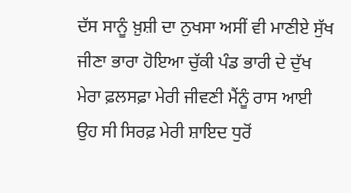ਦੱਸ ਸਾਨੂੰ ਖ਼ੁਸ਼ੀ ਦਾ ਨੁਖਸਾ ਅਸੀਂ ਵੀ ਮਾਣੀਏ ਸੁੱਖ
ਜੀਣਾ ਭਾਰਾ ਹੋਇਆ ਚੁੱਕੀ ਪੰਡ ਭਾਰੀ ਦੇ ਦੁੱਖ
ਮੇਰਾ ਫ਼ਲਸਫ਼ਾ ਮੇਰੀ ਜੀਵਣੀ ਮੈਂਨੂੰ ਰਾਸ ਆਈ
ਉਹ ਸੀ ਸਿਰਫ਼ ਮੇਰੀ ਸ਼ਾਇਦ ਧੁਰੋਂ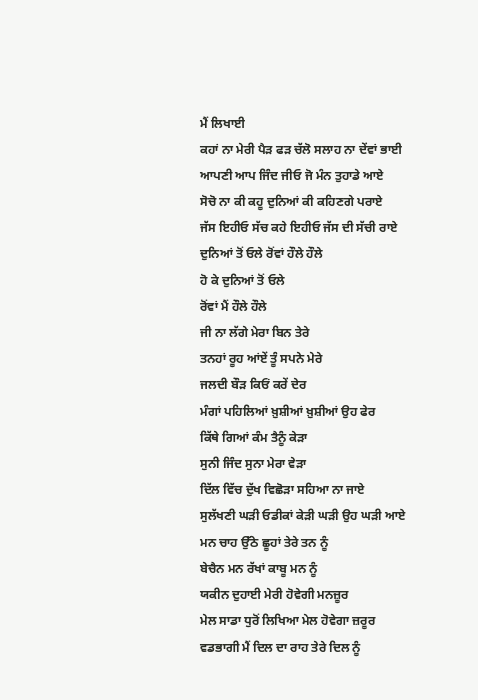ਮੈਂ ਲਿਖਾਈ
ਕਹਾਂ ਨਾ ਮੇਰੀ ਪੈੜ ਫੜ ਚੱਲੋ ਸਲਾਹ ਨਾ ਦੇਂਵਾਂ ਭਾਈ
ਆਪਣੀ ਆਪ ਜਿੰਦ ਜੀਓ ਜੋ ਮੰਨ ਤੁਹਾਡੇ ਆਏ
ਸੋਚੋ ਨਾ ਕੀ ਕਹੂ ਦੁਨਿਆਂ ਕੀ ਕਹਿਣਗੇ ਪਰਾਏ
ਜੱਸ ਇਹੀਓ ਸੱਚ ਕਹੇ ਇਹੀਓ ਜੱਸ ਦੀ ਸੱਚੀ ਰਾਏ
ਦੁਨਿਆਂ ਤੋਂ ਓਲੇ ਰੋਂਵਾਂ ਹੌਲੇ ਹੌਲੇ
ਹੋ ਕੇ ਦੁਨਿਆਂ ਤੋਂ ਓਲੇ
ਰੋਂਵਾਂ ਮੈਂ ਹੌਲੇ ਹੌਲੇ
ਜੀ ਨਾ ਲੱਗੇ ਮੇਰਾ ਬਿਨ ਤੇਰੇ
ਤਨਹਾਂ ਰੂਹ ਆਂਏਂ ਤੂੰ ਸਪਨੇ ਮੇਰੇ
ਜਲਦੀ ਬੌੜ ਕਿਓਂ ਕਰੇਂ ਦੇਰ
ਮੰਗਾਂ ਪਹਿਲਿਆਂ ਖ਼ੁਸ਼ੀਆਂ ਖ਼ੁਸ਼ੀਆਂ ਉਹ ਫੇਰ
ਕਿੱਥੇ ਗਿਆਂ ਕੰਮ ਤੈਨੂੰ ਕੇੜਾ
ਸੁਨੀ ਜਿੰਦ ਸੁਨਾ ਮੇਰਾ ਵੇੜਾ
ਦਿੱਲ ਵਿੱਚ ਦੁੱਖ ਵਿਛੋੜਾ ਸਹਿਆ ਨਾ ਜਾਏ
ਸੁਲੱਖਣੀ ਘੜੀ ਓਡੀਕਾਂ ਕੇੜੀ ਘੜੀ ਉਹ ਘੜੀ ਆਏ
ਮਨ ਚਾਹ ਉੱਠੇ ਛੂਹਾਂ ਤੇਰੇ ਤਨ ਨੂੰ
ਬੇਚੈਨ ਮਨ ਰੱਖਾਂ ਕਾਬੂ ਮਨ ਨੂੰ
ਯਕੀਨ ਦੁਹਾਈ ਮੇਰੀ ਹੋਵੇਗੀ ਮਨਜ਼ੂਰ
ਮੇਲ ਸਾਡਾ ਧੁਰੋਂ ਲਿਖਿਆ ਮੇਲ ਹੋਵੇਗਾ ਜ਼ਰੂਰ
ਵਡਭਾਗੀ ਮੈਂ ਦਿਲ ਦਾ ਰਾਹ ਤੇਰੇ ਦਿਲ ਨੂੰ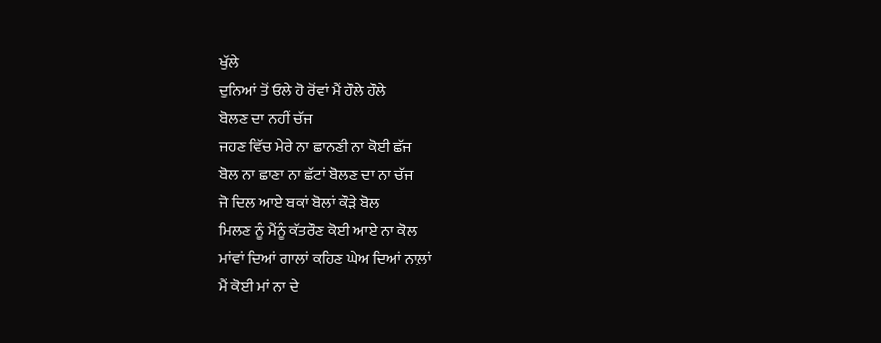ਖੁੱਲੇ
ਦੁਨਿਆਂ ਤੋਂ ਓਲੇ ਹੋ ਰੋਂਵਾਂ ਮੈਂ ਹੌਲੇ ਹੌਲੇ
ਬੋਲਣ ਦਾ ਨਹੀਂ ਚੱਜ
ਜਹਣ ਵਿੱਚ ਮੇਰੇ ਨਾ ਛਾਨਣੀ ਨਾ ਕੋਈ ਛੱਜ
ਬੋਲ ਨਾ ਛਾਣਾ ਨਾ ਛੱਟਾਂ ਬੋਲਣ ਦਾ ਨਾ ਚੱਜ
ਜੋ ਦਿਲ ਆਏ ਬਕਾਂ ਬੋਲਾਂ ਕੌੜੇ ਬੋਲ
ਮਿਲਣ ਨੂੰ ਮੈਂਨੂੰ ਕੱਤਰੌਣ ਕੋਈ ਆਏ ਨਾ ਕੋਲ
ਮਾਂਵਾਂ ਦਿਆਂ ਗਾਲਾਂ ਕਹਿਣ ਘੇਅ ਦਿਆਂ ਨਾਲ਼ਾਂ
ਮੈਂ ਕੋਈ ਮਾਂ ਨਾ ਦੇ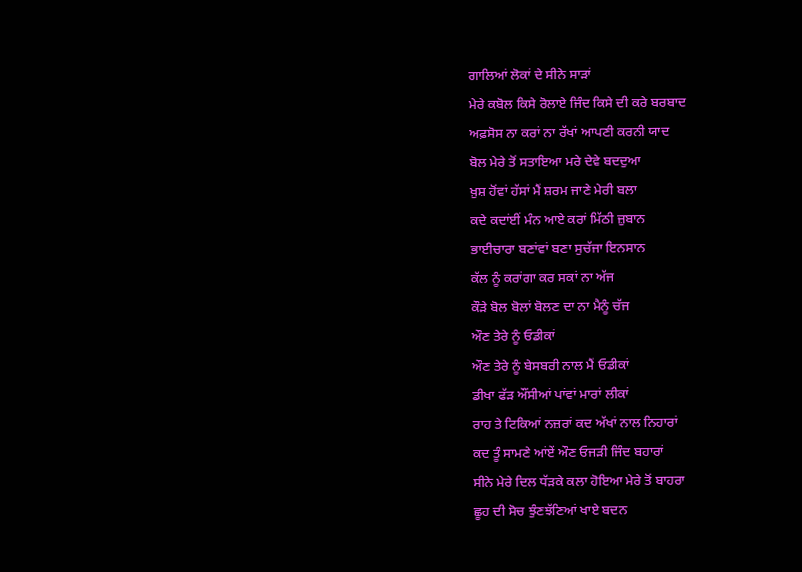ਗਾਲਿਆਂ ਲੋਕਾਂ ਦੇ ਸੀਨੇ ਸਾੜਾਂ
ਮੇਰੇ ਕਬੋਲ ਕਿਸੇ ਰੋਲਾਏ ਜਿੰਦ ਕਿਸੇ ਦੀ ਕਰੇ ਬਰਬਾਦ
ਅਫ਼ਸੋਸ ਨਾ ਕਰਾਂ ਨਾ ਰੱਖਾਂ ਆਪਣੀ ਕਰਨੀ ਯਾਦ
ਬੋਲ ਮੇਰੇ ਤੋਂ ਸਤਾਇਆ ਮਰੇ ਦੇਵੇ ਬਦਦੁਆ
ਖ਼ੁਸ਼ ਹੋਂਵਾਂ ਹੱਸਾਂ ਮੈਂ ਸ਼ਰਮ ਜਾਣੇ ਮੇਰੀ ਬਲਾ
ਕਦੇ ਕਦਾਂਈਂ ਮੰਨ ਆਏ ਕਰਾਂ ਮਿੱਠੀ ਜ਼ੁਬਾਨ
ਭਾਈਚਾਰਾ ਬਣਾਂਵਾਂ ਬਣਾ ਸੁਚੱਜਾ ਇਨਸਾਨ
ਕੱਲ ਨੂੰ ਕਰਾਂਗਾ ਕਰ ਸਕਾਂ ਨਾ ਅੱਜ
ਕੌੜੇ ਬੋਲ ਬੋਲਾਂ ਬੋਲਣ ਦਾ ਨਾ ਮੈਨੂੰ ਚੱਜ
ਔਣ ਤੇਰੇ ਨੂੰ ਓਡੀਕਾਂ
ਔਣ ਤੇਰੇ ਨੂੰ ਬੇਸਬਰੀ ਨਾਲ ਮੈਂ ਓਡੀਕਾਂ
ਡੀਖਾ ਫੱੜ ਔਂਸੀਆਂ ਪਾਂਵਾਂ ਮਾਰਾਂ ਲੀਕਾਂ
ਰਾਹ ਤੇ ਟਿਕਿਆਂ ਨਜ਼ਰਾਂ ਕਦ ਅੱਖਾਂ ਨਾਲ ਨਿਹਾਰਾਂ
ਕਦ ਤੂੰ ਸਾਮਣੇ ਆਂਏਂ ਔਣ ਓਜੜੀ ਜਿੰਦ ਬਹਾਰਾਂ
ਸੀਨੇ ਮੇਰੇ ਦਿਲ ਧੱੜਕੇ ਕਲਾ ਹੋਇਆ ਮੇਰੇ ਤੋਂ ਬਾਹਰਾ
ਛੂਹ ਦੀ ਸੋਚ ਝੁੰਣਝੱਣਿਆਂ ਖਾਏ ਬਦਨ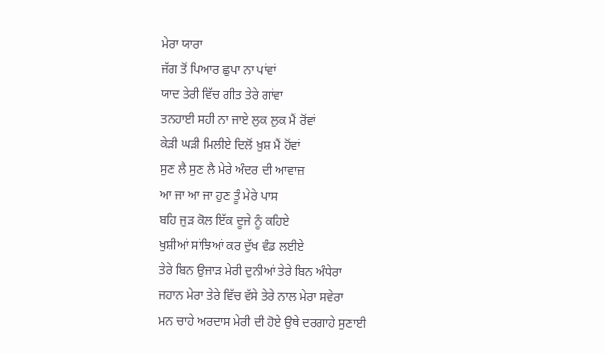ਮੇਰਾ ਯਾਰਾ
ਜੱਗ ਤੋਂ ਪਿਆਰ ਛੁਪਾ ਨਾ ਪਾਂਵਾਂ
ਯਾਦ ਤੇਰੀ ਵਿੱਚ ਗੀਤ ਤੇਰੇ ਗਾਂਵਾ
ਤਨਹਾਈ ਸਹੀ ਨਾ ਜਾਏ ਲੁਕ ਲੁਕ ਮੈਂ ਰੋਂਵਾਂ
ਕੇੜੀ ਘੜੀ ਮਿਲੀਏ ਦਿਲੋਂ ਖ਼ੁਸ਼ ਮੈਂ ਹੋਂਵਾਂ
ਸੁਣ ਲੈ ਸੁਣ ਲੈ ਮੇਰੇ ਅੰਦਰ ਦੀ ਆਵਾਜ਼
ਆ ਜਾ ਆ ਜਾ ਹੁਣ ਤੂੰ ਮੇਰੇ ਪਾਸ
ਬਹਿ ਜੁੜ ਕੋਲ ਇੱਕ ਦੂਜੇ ਨੂੰ ਕਹਿਏ
ਖੁਸ਼ੀਆਂ ਸਾਂਝਿਆਂ ਕਰ ਦੁੱਖ ਵੰਡ ਲਈਏ
ਤੇਰੇ ਬਿਨ ਉਜਾੜ ਮੇਰੀ ਦੁਨੀਆਂ ਤੇਰੇ ਬਿਨ ਅੰਧੇਰਾ
ਜਹਾਨ ਮੇਰਾ ਤੇਰੇ ਵਿੱਚ ਵੱਸੇ ਤੇਰੇ ਨਾਲ ਮੇਰਾ ਸਵੇਰਾ
ਮਨ ਚਾਹੇ ਅਰਦਾਸ ਮੇਰੀ ਦੀ ਹੋਏ ਉਥੇ ਦਰਗਾਹੇ ਸੁਣਾਈ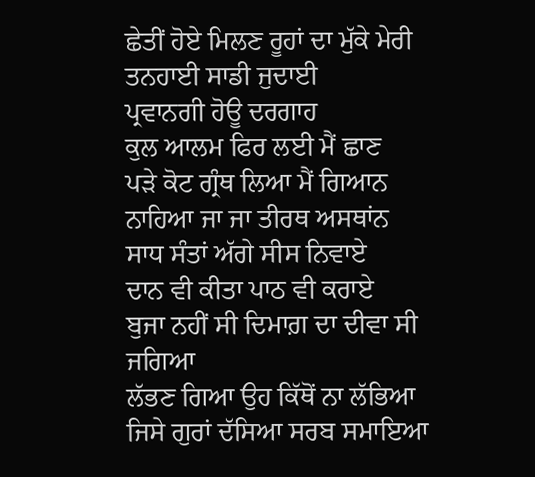ਛੇਤੀਂ ਹੋਏ ਮਿਲਣ ਰੂਹਾਂ ਦਾ ਮੁੱਕੇ ਮੇਰੀ ਤਨਹਾਈ ਸਾਡੀ ਜੁਦਾਈ
ਪ੍ਰਵਾਨਗੀ ਹੋਊ ਦਰਗਾਹ
ਕੁਲ ਆਲਮ ਫਿਰ ਲਈ ਮੈਂ ਛਾਣ
ਪੜੇ ਕੋਟ ਗ੍ਰੰਥ ਲਿਆ ਮੈਂ ਗਿਆਨ
ਨਾਹਿਆ ਜਾ ਜਾ ਤੀਰਥ ਅਸਥਾਂਨ
ਸਾਧ ਸੰਤਾਂ ਅੱਗੇ ਸੀਸ ਨਿਵਾਏ
ਦਾਨ ਵੀ ਕੀਤਾ ਪਾਠ ਵੀ ਕਰਾਏ
ਬੁਜਾ ਨਹੀਂ ਸੀ ਦਿਮਾਗ਼ ਦਾ ਦੀਵਾ ਸੀ ਜਗਿਆ
ਲੱਭਣ ਗਿਆ ਉਹ ਕਿੱਥੋਂ ਨਾ ਲੱਭਿਆ
ਜਿਸੇ ਗੁਰਾਂ ਦੱਸਿਆ ਸਰਬ ਸਮਾਇਆ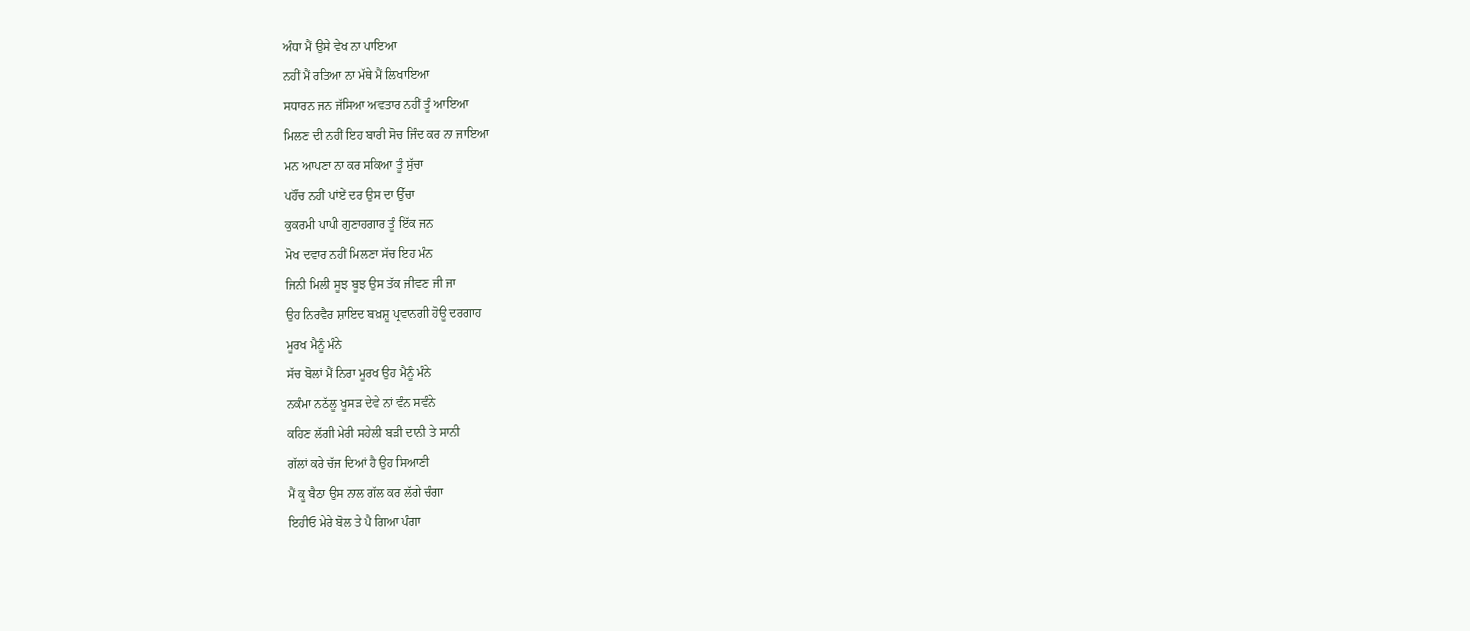ਅੰਧਾ ਮੈਂ ਉਸੇ ਵੇਖ ਨਾ ਪਾਇਆ
ਨਹੀਂ ਮੈਂ ਰਤਿਆ ਨਾ ਮੱਥੇ ਮੈਂ ਲਿਖਾਇਆ
ਸਧਾਰਨ ਜਨ ਜੱਸਿਆ ਅਵਤਾਰ ਨਹੀਂ ਤੂੰ ਆਇਆ
ਮਿਲਣ ਦੀ ਨਹੀਂ ਇਹ ਬਾਰੀ ਸੋਚ ਜਿੰਦ ਕਰ ਨਾ ਜਾਇਆ
ਮਨ ਆਪਣਾ ਨਾ ਕਰ ਸਕਿਆ ਤੂੰ ਸੁੱਚਾ
ਪਹੌਂਚ ਨਹੀਂ ਪਾਂਏਂ ਦਰ ਉਸ ਦਾ ਉੱਚਾ
ਕੁਕਰਮੀ ਪਾਪੀ ਗੁਣਾਹਗਾਰ ਤੂੰ ਇੱਕ ਜਨ
ਮੋਖ ਦਵਾਰ ਨਹੀਂ ਮਿਲਣਾ ਸੱਚ ਇਹ ਮੰਨ
ਜਿਨੀ ਮਿਲੀ ਸੂਝ ਬੂਝ ਉਸ ਤੱਕ ਜੀਵਣ ਜੀ ਜਾ
ਉਹ ਨਿਰਵੈਰ ਸ਼ਾਇਦ ਬਖ਼ਸ਼ੂ ਪ੍ਰਵਾਨਗੀ ਹੋਊ ਦਰਗਾਹ
ਮੂਰਖ ਮੈਨੂੰ ਮੰਨੇ
ਸੱਚ ਬੋਲਾਂ ਮੈਂ ਨਿਰਾ ਮੂਰਖ ਉਹ ਮੈਨੂੰ ਮੰਨੇ
ਨਕੰਮਾ ਨਠੱਲੂ ਖੂਸੜ ਦੇਵੇ ਨਾਂ ਵੰਨ ਸਵੰਨੇ
ਕਹਿਣ ਲੱਗੀ ਮੇਰੀ ਸਹੇਲੀ ਬੜੀ ਦਾਨੀ ਤੇ ਸਾਨੀ
ਗੱਲਾਂ ਕਰੇ ਚੱਜ ਦਿਆਂ ਹੈ ਉਹ ਸਿਆਣੀ
ਮੈਂ ਕੂ ਬੈਠਾ ਉਸ ਨਾਲ ਗੱਲ ਕਰ ਲੱਗੇ ਚੰਗਾ
ਇਹੀਓ ਮੇਰੇ ਬੋਲ ਤੇ ਪੈ ਗਿਆ ਪੰਗਾ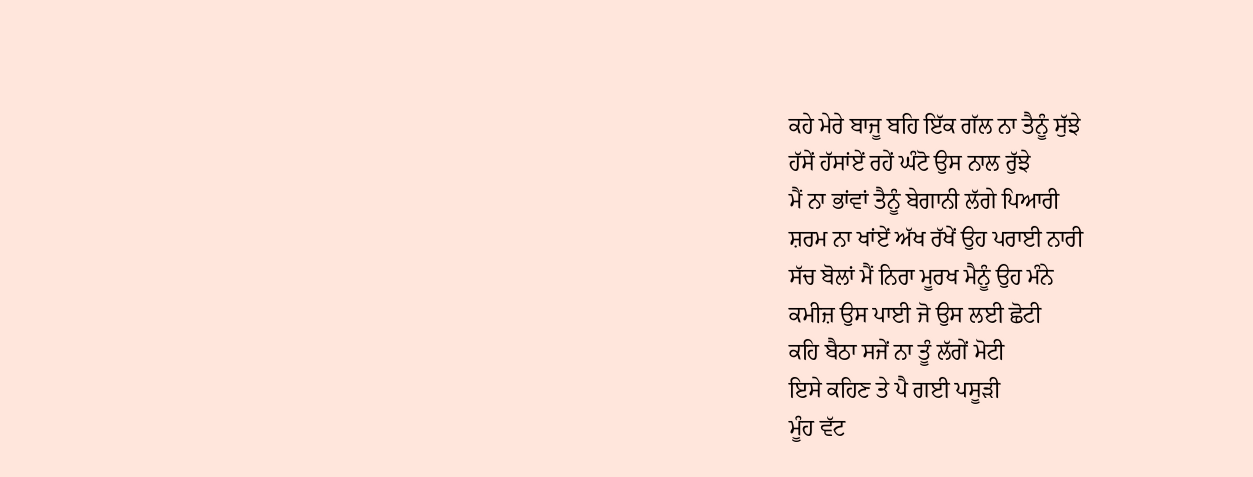ਕਹੇ ਮੇਰੇ ਬਾਜੂ ਬਹਿ ਇੱਕ ਗੱਲ ਨਾ ਤੈਨੂੰ ਸੁੱਝੇ
ਹੱਸੇਂ ਹੱਸਾਂਏਂ ਰਹੇਂ ਘੰਟੋ ਉਸ ਨਾਲ ਰੁੱਝੇ
ਮੈਂ ਨਾ ਭਾਂਵਾਂ ਤੈਨੂੰ ਬੇਗਾਨੀ ਲੱਗੇ ਪਿਆਰੀ
ਸ਼ਰਮ ਨਾ ਖਾਂਏਂ ਅੱਖ ਰੱਖੇਂ ਉਹ ਪਰਾਈ ਨਾਰੀ
ਸੱਚ ਬੋਲਾਂ ਮੈਂ ਨਿਰਾ ਮੂਰਖ ਮੈਨੂੰ ਉਹ ਮੰਨੇ
ਕਮੀਜ਼ ਉਸ ਪਾਈ ਜੋ ਉਸ ਲਈ ਛੋਟੀ
ਕਹਿ ਬੈਠਾ ਸਜੇਂ ਨਾ ਤੂੰ ਲੱਗੇਂ ਮੋਟੀ
ਇਸੇ ਕਹਿਣ ਤੇ ਪੈ ਗਈ ਪਸੂੜੀ
ਮੂੰਹ ਵੱਟ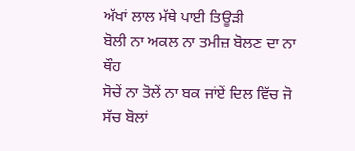ਅੱਖਾਂ ਲਾਲ ਮੱਥੇ ਪਾਈ ਤਿਊੜੀ
ਬੋਲੀ ਨਾ ਅਕਲ ਨਾ ਤਮੀਜ਼ ਬੋਲਣ ਦਾ ਨਾ ਥੌਹ
ਸੋਚੇਂ ਨਾ ਤੋਲੇਂ ਨਾ ਬਕ ਜਾਂਏਂ ਦਿਲ ਵਿੱਚ ਜੋ
ਸੱਚ ਬੋਲਾਂ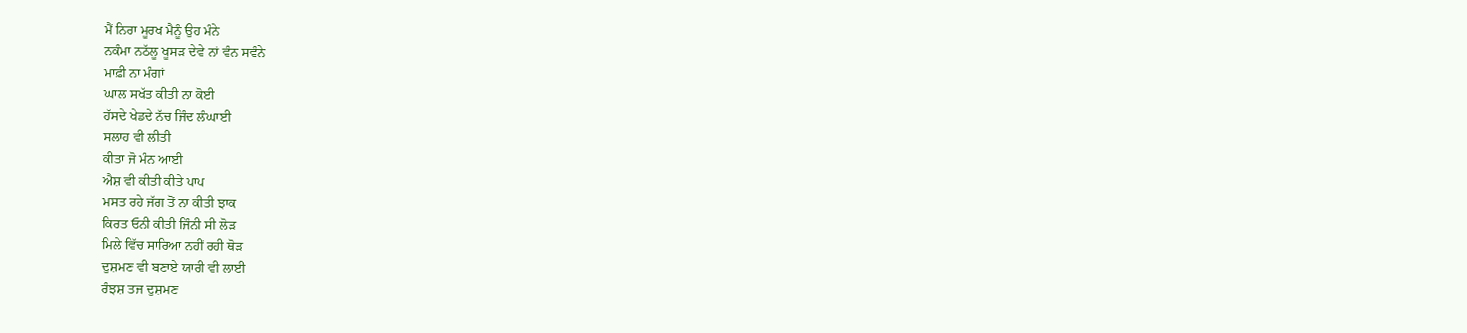ਮੈਂ ਨਿਰਾ ਮੂਰਖ ਮੈਨੂੰ ਉਹ ਮੰਨੇ
ਨਕੰਮਾ ਨਠੱਲੂ ਖੂਸੜ ਦੇਵੇ ਨਾਂ ਵੰਨ ਸਵੰਨੇ
ਮਾਫ਼ੀ ਨਾ ਮੰਗਾਂ
ਘਾਲ ਸਖੱਤ ਕੀਤੀ ਨਾ ਕੋਈ
ਹੱਸਦੇ ਖੇਡਦੇ ਨੱਚ ਜਿੰਦ ਲੰਘਾਈ
ਸਲਾਹ ਵੀ ਲੀਤੀ
ਕੀਤਾ ਜੋ ਮੰਨ ਆਈ
ਐਸ਼ ਵੀ ਕੀਤੀ ਕੀਤੇ ਪਾਪ
ਮਸਤ ਰਹੇ ਜੱਗ ਤੋਂ ਨਾ ਕੀਤੀ ਝਾਕ
ਕਿਰਤ ਓਨੀ ਕੀਤੀ ਜਿੰਨੀ ਸੀ ਲੋੜ
ਮਿਲੇ ਵਿੱਚ ਸਾਰਿਆ ਨਹੀਂ ਰਹੀ ਥੋੜ
ਦੁਸ਼ਮਣ ਵੀ ਬਣਾਏ ਯਾਰੀ ਵੀ ਲਾਈ
ਰੰਝਸ਼ ਤਜ ਦੁਸ਼ਮਣ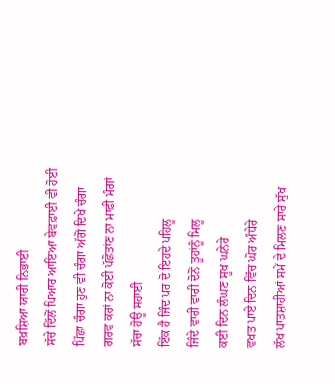ਬਖ਼ਸ਼ਿਆ ਯਾਰੀ ਨਿਭਾਈ
ਸੱਚੇ ਦਿੱਲੋਂ ਪਿਆਰ ਆਇਆ ਬੇਵਫ਼ਾਈ ਵੀ ਹੋਈ
ਪਿੱਛਾ ਚੰਗਾ ਹੁਣ ਵੀ ਚੰਗਾ ਅੱਗੋਂ ਦਿਖੇ ਚੰਗਾ
ਗਰਵ ਕਰਾਂ ਨਾ ਕੋਈ ਪੱਛੋਤਾਂਣ ਨਾ ਮਾਫ਼ੀ ਮੰਗਾਂ
ਸੱਚਾ ਹੋਊ ਸਹਾਈ
ਇੱਕ ਹੈ ਜਿੰਦ ਪਰ ਦੋ ਇਹਦੇ ਪਹਿਲੂ
ਜਿੰਦੇ ਵਾਰੀ ਵਾਰੀ ਦੋਨੋਂ ਤੂਹਾਂਨੂੰ ਮਿਲੂ
ਕਈ ਦਿਨ ਲੰਘਣ ਸੂਖ ਘਨੇਰੇ
ਵਖਤ ਪਾਏ ਦਿਨ ਵਿੱਚ ਘੋਰ ਅੰਧੇਰੇ
ਲੱਖ ਪਾਤਸ਼ਾਹੀਆਂ ਸਮੇਂ ਦੇ ਮਿਲਣ ਸਾਰੇ ਸੁੱਖ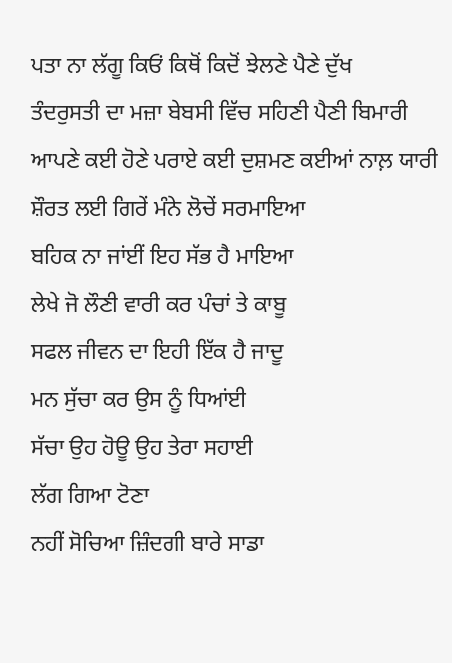ਪਤਾ ਨਾ ਲੱਗੂ ਕਿਓਂ ਕਿਥੋਂ ਕਿਦੋਂ ਝੇਲਣੇ ਪੈਣੇ ਦੁੱਖ
ਤੰਦਰੁਸਤੀ ਦਾ ਮਜ਼ਾ ਬੇਬਸੀ ਵਿੱਚ ਸਹਿਣੀ ਪੈਣੀ ਬਿਮਾਰੀ
ਆਪਣੇ ਕਈ ਹੋਣੇ ਪਰਾਏ ਕਈ ਦੁਸ਼ਮਣ ਕਈਆਂ ਨਾਲ਼ ਯਾਰੀ
ਸ਼ੌਰਤ ਲਈ ਗਿਰੇਂ ਮੰਨੇ ਲੋਚੇਂ ਸਰਮਾਇਆ
ਬਹਿਕ ਨਾ ਜਾਂਈਂ ਇਹ ਸੱਭ ਹੈ ਮਾਇਆ
ਲੇਖੇ ਜੋ ਲੌਣੀ ਵਾਰੀ ਕਰ ਪੰਚਾਂ ਤੇ ਕਾਬੂ
ਸਫਲ ਜੀਵਨ ਦਾ ਇਹੀ ਇੱਕ ਹੈ ਜਾਦੂ
ਮਨ ਸੁੱਚਾ ਕਰ ਉਸ ਨੂੰ ਧਿਆਂਈ
ਸੱਚਾ ਉਹ ਹੋਊ ਉਹ ਤੇਰਾ ਸਹਾਈ
ਲੱਗ ਗਿਆ ਟੋਣਾ
ਨਹੀਂ ਸੋਚਿਆ ਜ਼ਿੰਦਗੀ ਬਾਰੇ ਸਾਡਾ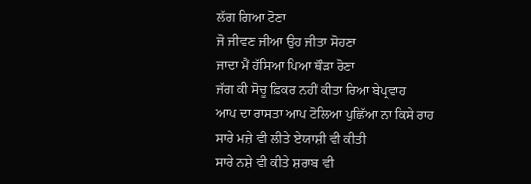ਲੱਗ ਗਿਆ ਟੋਣਾ
ਜੋ ਜੀਵਣ ਜੀਆ ਉਹ ਜੀਤਾ ਸੋਹਣਾ
ਜਾਦਾ ਮੈਂ ਹੱਸਿਆ ਪਿਆ ਥੌੜਾ ਰੋਣਾ
ਜੱਗ ਕੀ ਸੋਚੂ ਫ਼ਿਕਰ ਨਹੀਂ ਕੀਤਾ ਰਿਆ ਬੇਪ੍ਰਵਾਹ
ਆਪ ਦਾ ਰਾਸਤਾ ਆਪ ਟੋਲਿਆ ਪੁਛਿੱਆ ਨਾ ਕਿਸੇ ਰਾਹ
ਸਾਰੇ ਮਜ਼ੇ ਵੀ ਲੀਤੇ ਏਯਾਸ਼ੀ ਵੀ ਕੀਤੀ
ਸਾਰੇ ਨਸ਼ੇ ਵੀ ਕੀਤੇ ਸ਼ਰਾਬ ਵੀ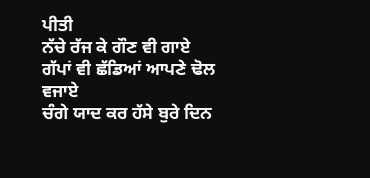ਪੀਤੀ
ਨੱਚੇ ਰੱਜ ਕੇ ਗੌਣ ਵੀ ਗਾਏ
ਗੱਪਾਂ ਵੀ ਛੱਡਿਆਂ ਆਪਣੇ ਢੋਲ ਵਜਾਏ
ਚੰਗੇ ਯਾਦ ਕਰ ਹੱਸੇ ਬੁਰੇ ਦਿਨ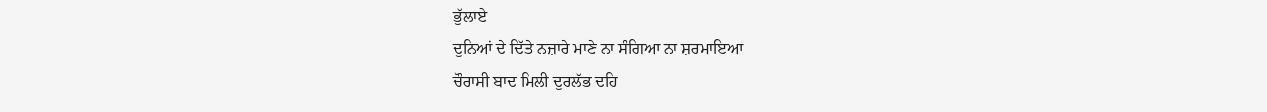ਭੁੱਲਾਏ
ਦੁਨਿਆਂ ਦੇ ਦਿੱਤੇ ਨਜ਼ਾਰੇ ਮਾਣੇ ਨਾ ਸੰਗਿਆ ਨਾ ਸ਼ਰਮਾਇਆ
ਚੌਰਾਸੀ ਬਾਦ ਮਿਲੀ ਦੁਰਲੱਭ ਦਹਿ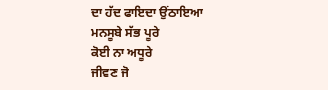ਦਾ ਹੱਦ ਫਾਇਦਾ ਉਂਠਾਇਆ
ਮਨਸੂਬੇ ਸੱਭ ਪੂਰੇ
ਕੋਈ ਨਾ ਅਧੂਰੇ
ਜੀਵਣ ਜੋ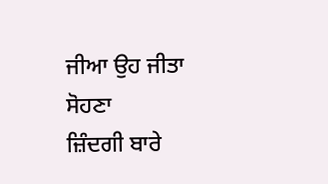ਜੀਆ ਉਹ ਜੀਤਾ ਸੋਹਣਾ
ਜ਼ਿੰਦਗੀ ਬਾਰੇ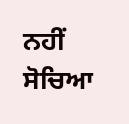ਨਹੀਂ ਸੋਚਿਆ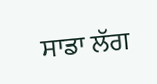ਸਾਡਾ ਲੱਗ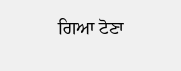ਗਿਆ ਟੋਣਾ